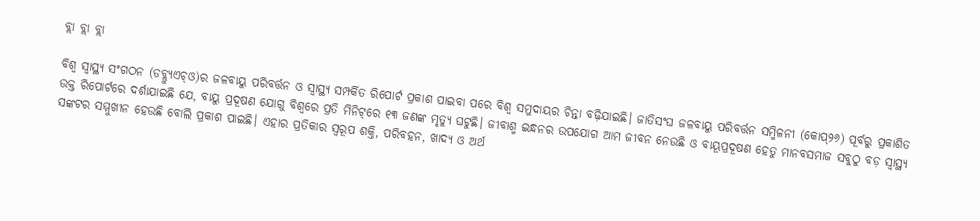ବ୍ଲା ବ୍ଲା ବ୍ଲା

ବିଶ୍ୱ ସ୍ଵାସ୍ଥ୍ୟ ସଂଗଠନ (ଡବ୍ଲ୍ୟୁଏଚ୍‌ଓ)ର ଜଳବାୟୁ ପରିବର୍ତ୍ତନ ଓ ସ୍ଵାସ୍ଥ୍ୟ ସମ୍ପର୍କିତ ରିପୋର୍ଟ ପ୍ରକାଶ ପାଇବା ପରେ ବିଶ୍ୱ ସମୁଦାୟର ଚିନ୍ତା ବଢ଼ିଯାଇଛି। ଜାତିସଂଘ ଜଳବାୟୁ ପରିବର୍ତ୍ତନ ସମ୍ମିଳନୀ (କୋପ୍‌୨୬) ପୂର୍ବରୁ ପ୍ରକାଶିତ ଉକ୍ତ ରିପୋର୍ଟରେ ଦର୍ଶାଯାଇଛି ଯେ, ବାୟୁ ପ୍ରଦୂଷଣ ଯୋଗୁ ବିଶ୍ୱରେ ପ୍ରତି ମିନିଟ୍‌ରେ ୧୩ ଜଣଙ୍କ ମୃତ୍ୟୁ ଘଟୁଛି। ଜୀବାଶ୍ମ ଇନ୍ଧନର ଉପଯୋଗ ଆମ ଜୀବନ ନେଉଛି ଓ ବାୟୂପ୍ରଦୂଷଣ ହେତୁ ମାନବସମାଜ ସବୁଠୁ ବଡ଼ ସ୍ବାସ୍ଥ୍ୟ ସଙ୍କଟର ସମ୍ମୁଖୀନ ହେଉଛି ବୋଲି ପ୍ରକାଶ ପାଇଛି। ଏହାର ପ୍ରତିକାର ସ୍ୱରୂପ ଶକ୍ତି, ପରିବହନ, ଖାଦ୍ୟ ଓ ଅର୍ଥ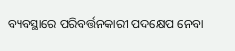ବ୍ୟବସ୍ଥାରେ ପରିବର୍ତ୍ତନକାରୀ ପଦକ୍ଷେପ ନେବା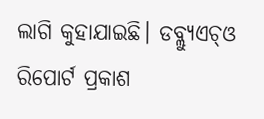ଲାଗି କୁହାଯାଇଛି। ଡବ୍ଲ୍ୟୁଏଚ୍‌ଓ ରିପୋର୍ଟ ପ୍ରକାଶ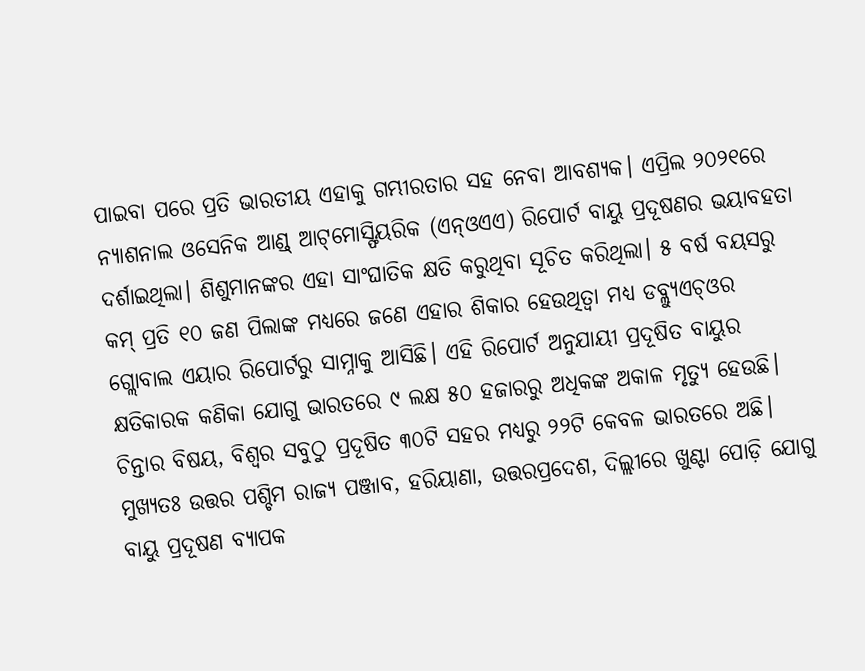ପାଇବା ପରେ ପ୍ରତି ଭାରତୀୟ ଏହାକୁ ଗମ୍ଭୀରତାର ସହ ନେବା ଆବଶ୍ୟକ। ଏପ୍ରିଲ ୨୦୨୧ରେ ନ୍ୟାଶନାଲ ଓସେନିକ ଆଣ୍ଡ୍‌ ଆଟ୍‌ମୋସ୍ଫିୟରିକ (ଏନ୍‌ଓଏଏ) ରିପୋର୍ଟ ବାୟୁ ପ୍ରଦୂଷଣର ଭୟାବହତା ଦର୍ଶାଇଥିଲା। ଶିଶୁମାନଙ୍କର ଏହା ସାଂଘାତିକ କ୍ଷତି କରୁଥିବା ସୂଚିତ କରିଥିଲା। ୫ ବର୍ଷ ବୟସରୁ କମ୍‌ ପ୍ରତି ୧୦ ଜଣ ପିଲାଙ୍କ ମଧ୍ୟରେ ଜଣେ ଏହାର ଶିକାର ହେଉଥିତ୍ବା ମଧ୍ୟ ଡବ୍ଲ୍ୟୁଏଚ୍‌ଓର ଗ୍ଲୋବାଲ ଏୟାର ରିପୋର୍ଟରୁ ସାମ୍ନାକୁ ଆସିଛି। ଏହି ରିପୋର୍ଟ ଅନୁଯାୟୀ ପ୍ରଦୂଷିତ ବାୟୁର କ୍ଷତିକାରକ କଣିକା ଯୋଗୁ ଭାରତରେ ୯ ଲକ୍ଷ ୫୦ ହଜାରରୁ ଅଧିକଙ୍କ ଅକାଳ ମୃତ୍ୟୁ ହେଉଛି। ଚିନ୍ତାର ବିଷୟ, ବିଶ୍ୱର ସବୁଠୁ ପ୍ରଦୂଷିତ ୩୦ଟି ସହର ମଧ୍ୟରୁ ୨୨ଟି କେବଳ ଭାରତରେ ଅଛି। ମୁଖ୍ୟତଃ ଉତ୍ତର ପଶ୍ଚିମ ରାଜ୍ୟ ପଞ୍ଜାବ, ହରିୟାଣା, ଉତ୍ତରପ୍ରଦେଶ, ଦିଲ୍ଲୀରେ ଖୁଣ୍ଟା ପୋଡ଼ି ଯୋଗୁ ବାୟୁ ପ୍ରଦୂଷଣ ବ୍ୟାପକ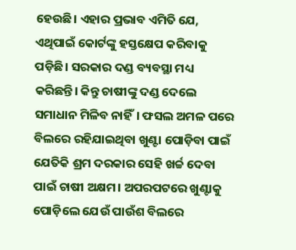ହେଉଛି। ଏହାର ପ୍ରଭାବ ଏମିତି ଯେ, ଏଥିପାଇଁ କୋର୍ଟଙ୍କୁ ହସ୍ତକ୍ଷେପ କରିବାକୁ ପଡ଼ିଛି। ସରକାର ଦଣ୍ଡ ବ୍ୟବସ୍ଥା ମଧ୍ୟ କରିଛନ୍ତି। କିନ୍ତୁ ଚାଷୀଙ୍କୁ ଦଣ୍ଡ ଦେଲେ ସମାଧାନ ମିଳିବ ନାହିଁ। ଫସଲ ଅମଳ ପରେ ବିଲରେ ରହିଯାଇଥିବା ଖୁଣ୍ଟା ପୋଡ଼ିବା ପାଇଁ ଯେତିକି ଶ୍ରମ ଦରକାର ସେହି ଖର୍ଚ୍ଚ ଦେବା ପାଇଁ ଚାଷୀ ଅକ୍ଷମ। ଅପରପଟରେ ଖୁଣ୍ଟାକୁ ପୋଡ଼ିଲେ ଯେଉଁ ପାଉଁଶ ବିଲରେ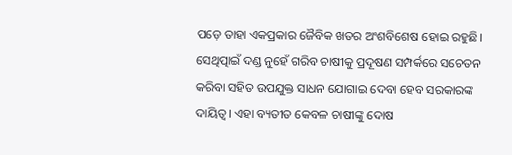ପଡ଼େ ତାହା ଏକପ୍ରକାର ଜୈବିକ ଖତର ଅଂଶବିଶେଷ ହୋଇ ରହୁଛି। ସେଥିତ୍ପାଇଁ ଦଣ୍ଡ ନୁହେଁ ଗରିବ ଚାଷୀକୁ ପ୍ରଦୂଷଣ ସମ୍ପର୍କରେ ସଚେତନ କରିବା ସହିତ ଉପଯୁକ୍ତ ସାଧନ ଯୋଗାଇ ଦେବା ହେବ ସରକାରଙ୍କ ଦାୟିତ୍ୱ। ଏହା ବ୍ୟତୀତ କେବଳ ଚାଷୀଙ୍କୁ ଦୋଷ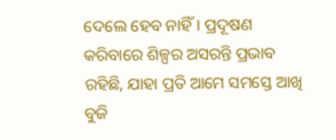ଦେଲେ ହେବ ନାହିଁ। ପ୍ରଦୂଷଣ କରିବାରେ ଶିଳ୍ପର ଅସରନ୍ତି ପ୍ରଭାବ ରହିଛି, ଯାହା ପ୍ରତି ଆମେ ସମସ୍ତେ ଆଖି ବୁଜି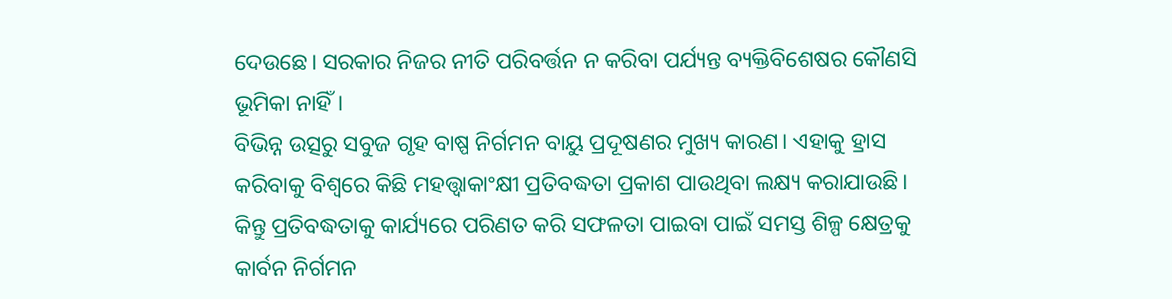ଦେଉଛେ। ସରକାର ନିଜର ନୀତି ପରିବର୍ତ୍ତନ ନ କରିବା ପର୍ଯ୍ୟନ୍ତ ବ୍ୟକ୍ତିବିଶେଷର କୌଣସି ଭୂମିକା ନାହିଁ।
ବିଭିନ୍ନ ଉତ୍ସରୁ ସବୁଜ ଗୃହ ବାଷ୍ପ ନିର୍ଗମନ ବାୟୁ ପ୍ରଦୂଷଣର ମୁଖ୍ୟ କାରଣ। ଏହାକୁ ହ୍ରାସ କରିବାକୁ ବିଶ୍ୱରେ କିଛି ମହତ୍ତ୍ୱାକାଂକ୍ଷୀ ପ୍ରତିବଦ୍ଧତା ପ୍ରକାଶ ପାଉଥିବା ଲକ୍ଷ୍ୟ କରାଯାଉଛି। କିନ୍ତୁ ପ୍ରତିବଦ୍ଧତାକୁ କାର୍ଯ୍ୟରେ ପରିଣତ କରି ସଫଳତା ପାଇବା ପାଇଁ ସମସ୍ତ ଶିଳ୍ପ କ୍ଷେତ୍ରକୁ କାର୍ବନ ନିର୍ଗମନ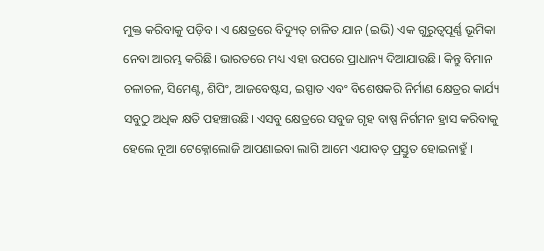ମୁକ୍ତ କରିବାକୁ ପଡ଼ିବ। ଏ କ୍ଷେତ୍ରରେ ବିଦ୍ୟୁତ୍‌ ଚାଳିତ ଯାନ (ଇଭି) ଏକ ଗୁରୁତ୍ୱପୂର୍ଣ୍ଣ ଭୂମିକା ନେବା ଆରମ୍ଭ କରିଛି। ଭାରତରେ ମଧ୍ୟ ଏହା ଉପରେ ପ୍ରାଧାନ୍ୟ ଦିଆଯାଉଛି। କିନ୍ତୁ ବିମାନ ଚଳାଚଳ, ସିମେଣ୍ଟ, ଶିପିଂ, ଆଜବେଷ୍ଟସ, ଇସ୍ପାତ ଏବଂ ବିଶେଷକରି ନିର୍ମାଣ କ୍ଷେତ୍ରର କାର୍ଯ୍ୟ ସବୁଠୁ ଅଧିକ କ୍ଷତି ପହଞ୍ଚାଉଛି। ଏସବୁ କ୍ଷେତ୍ରରେ ସବୁଜ ଗୃହ ବାଷ୍ପ ନିର୍ଗମନ ହ୍ରାସ କରିବାକୁ ହେଲେ ନୂଆ ଟେକ୍ନୋଲୋଜି ଆପଣାଇବା ଲାଗି ଆମେ ଏଯାବତ୍‌ ପ୍ରସ୍ତୁତ ହୋଇନାହୁଁ ।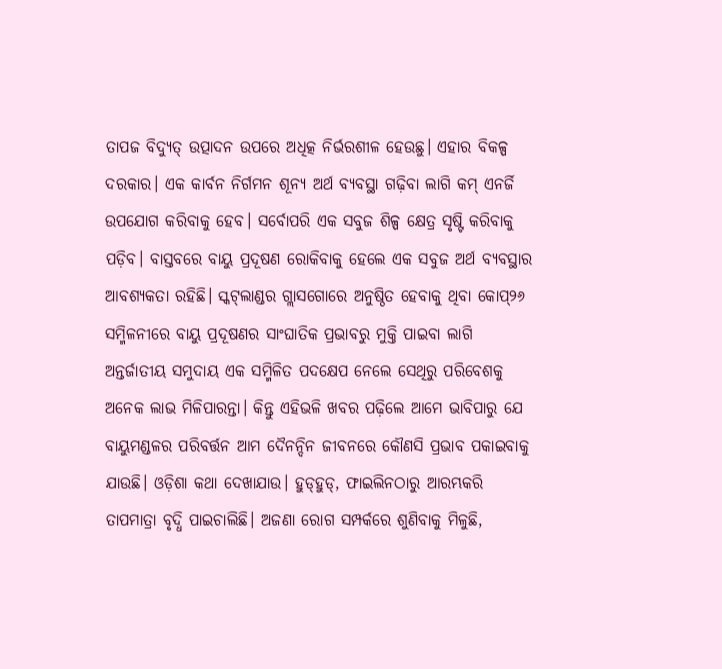ତାପଜ ବିଦ୍ୟୁତ୍‌ ଉତ୍ପାଦନ ଉପରେ ଅଧିତ୍କ ନିର୍ଭରଶୀଳ ହେଉଛୁ। ଏହାର ବିକଳ୍ପ ଦରକାର। ଏକ କାର୍ବନ ନିର୍ଗମନ ଶୂନ୍ୟ ଅର୍ଥ ବ୍ୟବସ୍ଥା ଗଢ଼ିବା ଲାଗି କମ୍‌ ଏନର୍ଜି ଉପଯୋଗ କରିବାକୁ ହେବ। ସର୍ବୋପରି ଏକ ସବୁଜ ଶିଳ୍ପ କ୍ଷେତ୍ର ସୃଷ୍ଟି କରିବାକୁ ପଡ଼ିବ। ବାସ୍ତବରେ ବାୟୁ ପ୍ରଦୂଷଣ ରୋକିବାକୁ ହେଲେ ଏକ ସବୁଜ ଅର୍ଥ ବ୍ୟବସ୍ଥାର ଆବଶ୍ୟକତା ରହିଛି। ସ୍କଟ୍‌ଲାଣ୍ଡର ଗ୍ଲାସଗୋରେ ଅନୁଷ୍ଠିତ ହେବାକୁ ଥିବା କୋପ୍‌୨୬ ସମ୍ମିଳନୀରେ ବାୟୁ ପ୍ରଦୂଷଣର ସାଂଘାତିକ ପ୍ରଭାବରୁ ମୁକ୍ତି ପାଇବା ଲାଗି ଅନ୍ତର୍ଜାତୀୟ ସମୁଦାୟ ଏକ ସମ୍ମିଳିତ ପଦକ୍ଷେପ ନେଲେ ସେଥିରୁ ପରିବେଶକୁ ଅନେକ ଲାଭ ମିଳିପାରନ୍ତା। କିନ୍ତୁ ଏହିଭଳି ଖବର ପଢ଼ିଲେ ଆମେ ଭାବିପାରୁ ଯେ ବାୟୁମଣ୍ଡଳର ପରିବର୍ତ୍ତନ ଆମ ଦୈନନ୍ଦିନ ଜୀବନରେ କୌଣସି ପ୍ରଭାବ ପକାଇବାକୁ ଯାଉଛି। ଓଡ଼ିଶା କଥା ଦେଖାଯାଉ। ହୁଡ୍‌ହୁଡ୍‌, ଫାଇଲିନଠାରୁ ଆରମ୍ଭକରି ତାପମାତ୍ରା ବୃଦ୍ଧି ପାଇଚାଲିଛି। ଅଜଣା ରୋଗ ସମ୍ପର୍କରେ ଶୁଣିବାକୁ ମିଳୁଛି,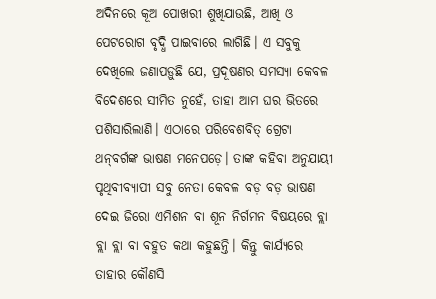ଅଦିନରେ କୂଅ ପୋଖରୀ ଶୁଖିଯାଉଛି, ଆଖି ଓ ପେଟରୋଗ ବୃଦ୍ଧି ପାଇବାରେ ଲାଗିଛି। ଏ ସବୁକୁ ଦେଖିଲେ ଜଣାପଡ଼ୁଛି ଯେ, ପ୍ରଦୂଷଣର ସମସ୍ୟା କେବଳ ବିଦେଶରେ ସୀମିତ ନୁହେଁ, ତାହା ଆମ ଘର ଭିତରେ ପଶିସାରିଲାଣି। ଏଠାରେ ପରିବେଶବିତ୍‌ ଗ୍ରେଟା ଥନ୍‌ବର୍ଗଙ୍କ ଭାଷଣ ମନେପଡ଼େ। ତାଙ୍କ କହିବା ଅନୁଯାୟୀ ପୃଥିବୀବ୍ୟାପୀ ସବୁ ନେତା କେବଳ ବଡ଼ ବଡ଼ ଭାଷଣ ଦେଇ ଜିରୋ ଏମିଶନ ବା ଶୂନ ନିର୍ଗମନ ବିଷୟରେ ବ୍ଲା ବ୍ଲା ବ୍ଲା ବା ବହୁତ କଥା କହୁଛନ୍ତି। କିନ୍ତୁ କାର୍ଯ୍ୟରେ ତାହାର କୌଣସି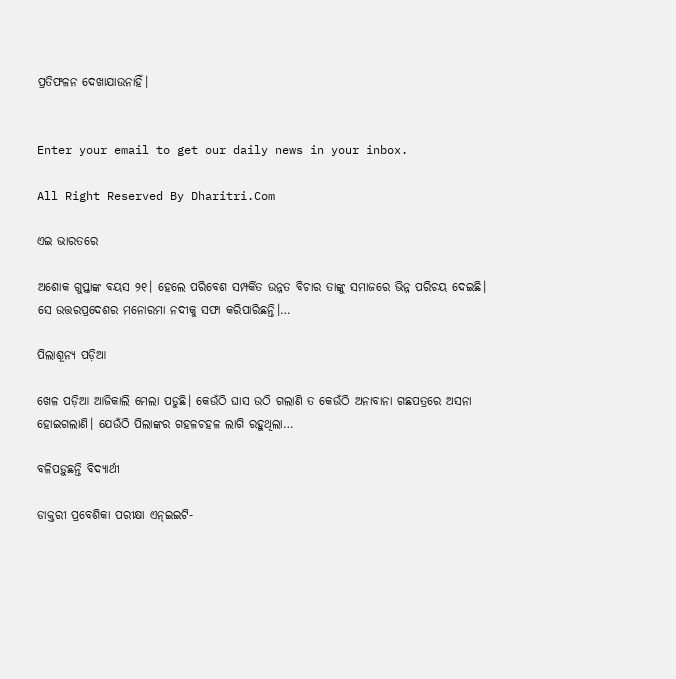ପ୍ରତିଫଳନ ଦେଖାଯାଉନାହିଁ।


Enter your email to get our daily news in your inbox.

All Right Reserved By Dharitri.Com

ଏଇ ଭାରତରେ

ଅଶୋକ ଗୁପ୍ତାଙ୍କ ବୟସ ୨୧। ହେଲେ ପରିବେଶ ସମ୍ପର୍କିତ ଉନ୍ନତ ବିଚାର ତାଙ୍କୁ ସମାଜରେ ଭିନ୍ନ ପରିଚୟ ଦେଇଛି। ସେ ଉତ୍ତରପ୍ରଦେଶର ମନୋରମା ନଦୀକୁ ସଫା କରିପାରିଛନ୍ତି।…

ପିଲାଶୂନ୍ୟ ପଡ଼ିଆ

ଖେଳ ପଡ଼ିଆ ଆଜିକାଲି ମେଲା ପଡୁଛି। କେଉଁଠି ଘାସ ଉଠି ଗଲାଣି ତ କେଉଁଠି ଅନାବାନା ଗଛପତ୍ରରେ ଅସନା ହୋଇଗଲାଣି। ଯେଉଁଠି ପିଲାଙ୍କର ଗହଳଚହଳ ଲାଗି ରହୁଥିଲା…

ବଳିପଡ଼ୁଛନ୍ତି ବିଦ୍ୟାର୍ଥୀ

ଡାକ୍ତରୀ ପ୍ରବେଶିକା ପରୀକ୍ଷା ଏନ୍‌ଇଇଟି-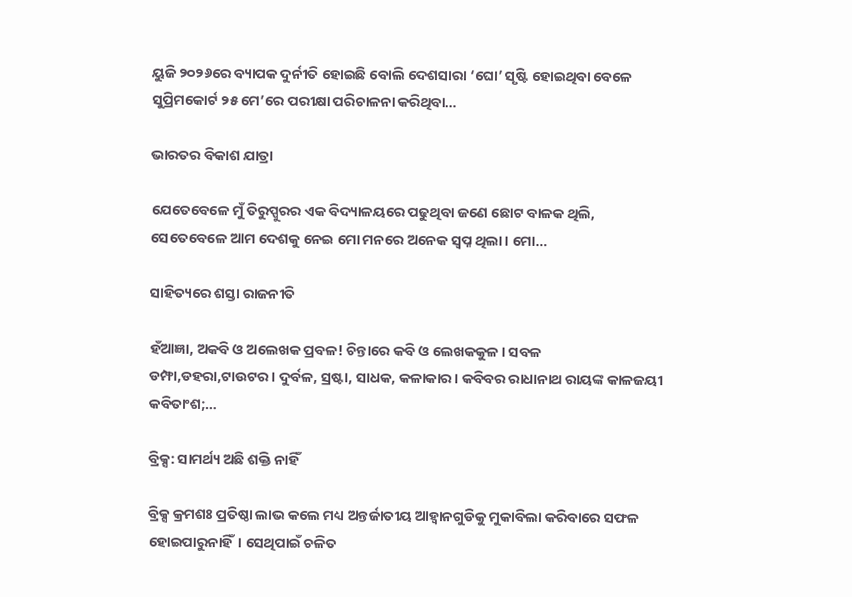ୟୁଜି ୨୦୨୬ରେ ବ୍ୟାପକ ଦୁର୍ନୀତି ହୋଇଛି ବୋଲି ଦେଶସାରା ‘ଘୋ’ ସୃଷ୍ଟି ହୋଇଥିବା ବେଳେ ସୁପ୍ରିମକୋର୍ଟ ୨୫ ମେ’ରେ ପରୀକ୍ଷା ପରିଚାଳନା କରିଥିବା…

ଭାରତର ବିକାଶ ଯାତ୍ରା

ଯେତେବେଳେ ମୁଁ ତିରୁପ୍ପୁରର ଏକ ବିଦ୍ୟାଳୟରେ ପଢୁଥିବା ଜଣେ ଛୋଟ ବାଳକ ଥିଲି, ସେତେବେଳେ ଆମ ଦେଶକୁ ନେଇ ମୋ ମନରେ ଅନେକ ସ୍ବପ୍ନ ଥିଲା। ମୋ…

ସାହିତ୍ୟରେ ଶସ୍ତା ରାଜନୀତି

ହଁଆଜ୍ଞା, ଅକବି ଓ ଅଲେଖକ ପ୍ରବଳ! ଚିନ୍ତାରେ କବି ଓ ଲେଖକକୁଳ। ସବଳ ଡମ୍ଫା,ଡହରା,ଟାଉଟର। ଦୁର୍ବଳ, ସ୍ରଷ୍ଟା, ସାଧକ, କଳାକାର। କବିବର ରାଧାନାଥ ରାୟଙ୍କ କାଳଜୟୀ କବିତାଂଶ;…

ବ୍ରିକ୍ସ: ସାମର୍ଥ୍ୟ ଅଛି ଶକ୍ତି ନାହିଁ

ବ୍ରିକ୍ସ କ୍ରମଶଃ ପ୍ରତିଷ୍ଠା ଲାଭ କଲେ ମଧ୍ୟ ଅନ୍ତର୍ଜାତୀୟ ଆହ୍ବାନଗୁଡିକୁ ମୁକାବିଲା କରିବାରେ ସଫଳ ହୋଇପାରୁନାହିଁ। ସେଥିପାଇଁ ଚଳିତ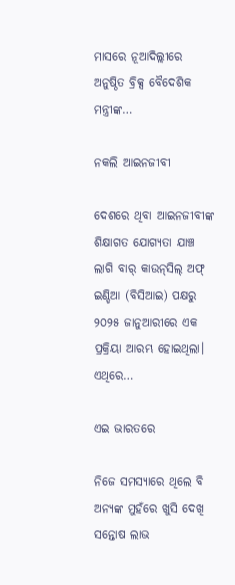ମାସରେ ନୂଆଦିଲ୍ଲୀରେ ଅନୁଷ୍ଠିତ ବ୍ରିକ୍ସ ବୈଦେଶିକ ମନ୍ତ୍ରୀଙ୍କ…

ନକଲି ଆଇନଜୀବୀ

ଦେଶରେ ଥିବା ଆଇନଜୀବୀଙ୍କ ଶିକ୍ଷାଗତ ଯୋଗ୍ୟତା ଯାଞ୍ଚ ଲାଗି ବାର୍‌ କାଉନ୍‌ସିଲ୍‌ ଅଫ୍‌ ଇଣ୍ଡିଆ (ବିସିଆଇ) ପକ୍ଷରୁ ୨୦୨୫ ଜାନୁଆରୀରେ ଏକ ପ୍ରକ୍ରିୟା ଆରମ୍ଭ ହୋଇଥିଲା। ଏଥିରେ…

ଏଇ ଭାରତରେ

ନିଜେ ସମସ୍ୟାରେ ଥିଲେ ବି ଅନ୍ୟଙ୍କ ମୁହଁରେ ଖୁସି ଦେଖି ସନ୍ତୋଷ ଲାଭ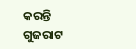କରନ୍ତି ଗୁଜରାଟ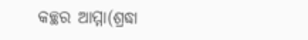କଚ୍ଛର ଆମ୍ମା(ଶ୍ରଦ୍ଧା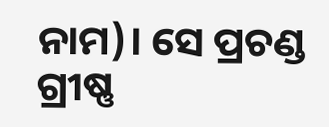ନାମ)। ସେ ପ୍ରଚଣ୍ଡ ଗ୍ରୀଷ୍ଣ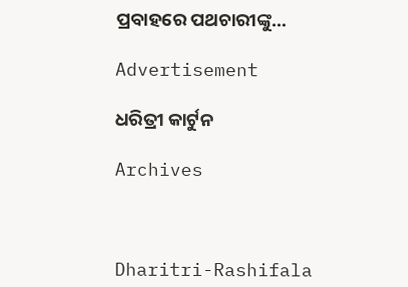ପ୍ରବାହରେ ପଥଚାରୀଙ୍କୁ…

Advertisement

ଧରିତ୍ରୀ କାର୍ଟୁନ

Archives



Dharitri-Rashifala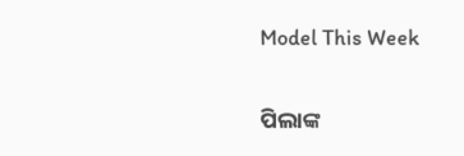Model This Week

ପିଲାଙ୍କ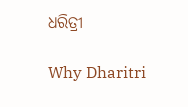ଧରିତ୍ରୀ

Why Dharitri